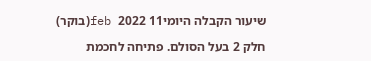שיעור הקבלה היומי11 feb 2022(בוקר)

חלק 2 בעל הסולם. פתיחה לחכמת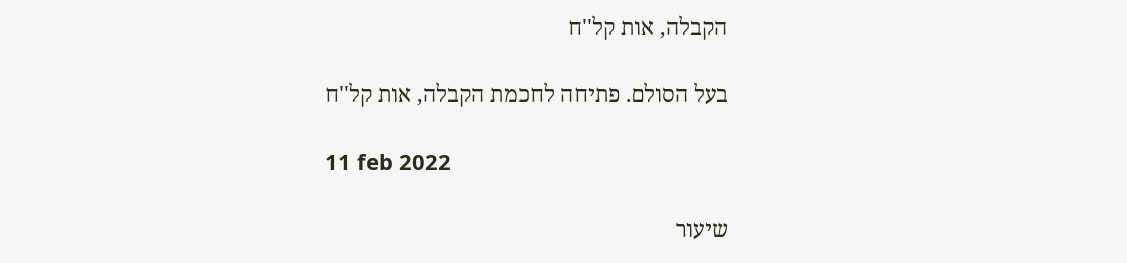הקבלה, אות קל''ח

בעל הסולם. פתיחה לחכמת הקבלה, אות קל''ח

11 feb 2022

שיעור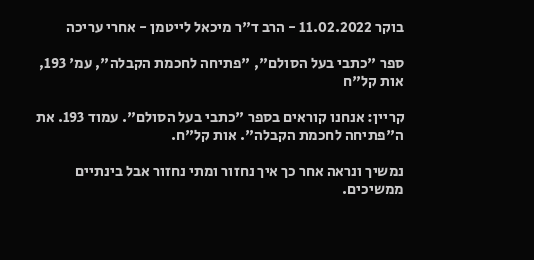בוקר 11.02.2022 - הרב ד"ר מיכאל לייטמן - אחרי עריכה

ספר "כתבי בעל הסולם", "פתיחה לחכמת הקבלה", עמ' 193, אות קל"ח

קריין: אנחנו קוראים בספר "כתבי בעל הסולם". עמוד 193. את ה"פתיחה לחכמת הקבלה". אות קל"ח.

נמשיך ונראה אחר כך איך נחזור ומתי נחזור אבל בינתיים ממשיכים.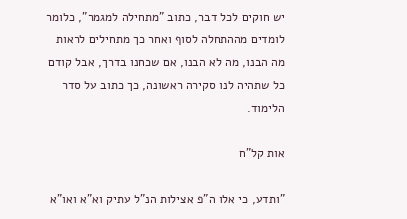יש חוקים לכל דבר, כתוב "מתחילה למגמר", כלומר לומדים מההתחלה לסוף ואחר כך מתחילים לראות מה הבנו, מה לא הבנו, אם שכחנו בדרך, אבל קודם כל שתהיה לנו סקירה ראשונה, כך כתוב על סדר הלימוד.

אות קל"ח

"ותדע, כי אלו ה"פ אצילות הנ"ל עתיק וא"א ואו"א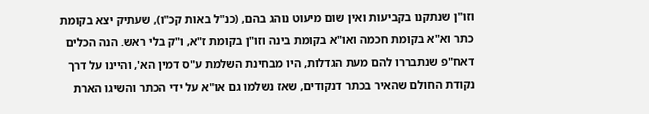וזו"ן שנתקנו בקביעות ואין שום מיעוט נוהג בהם, (כנ"ל באות קכ"ו), שעתיק יצא בקומת כתר וא"א בקומת חכמה ואו"א בקומת בינה וזו"ן בקומת ז"א, ו"ק בלי ראש. הנה הכלים דאח"פ שנתבררו להם מעת הגדלות, היו מבחינת השלמת ע"ס דמין הא', והיינו על דרך נקודת החולם שהאיר בכתר דנקודים, שאז נשלמו גם או"א על ידי הכתר והשיגו הארת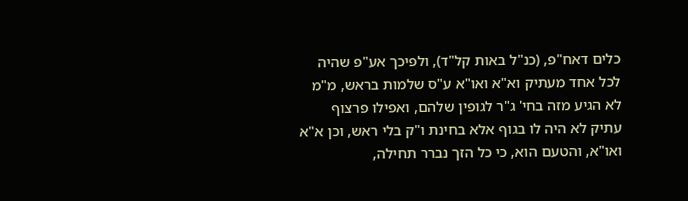כלים דאח"פ, (כנ"ל באות קל"ד), ולפיכך אע"פ שהיה לכל אחד מעתיק וא"א ואו"א ע"ס שלמות בראש, מ"מ לא הגיע מזה בחי' ג"ר לגופין שלהם, ואפילו פרצוף עתיק לא היה לו בגוף אלא בחינת ו"ק בלי ראש, וכן א"א ואו"א, והטעם הוא, כי כל הזך נברר תחילה,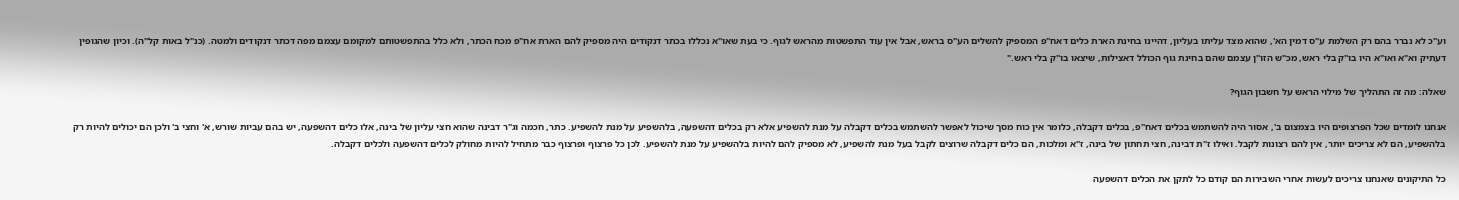וע"כ לא נברר בהם רק השלמת ע"ס דמין הא', שהוא מצד עליתו בעליון, דהיינו בחינת הארת כלים דאח"פ המספיק להשלים הע"ס בראש, אבל אין עוד התפשטות מהראש לגוף. כי בעת שאו"א נכללו בכתר דנקודים היה מספיק להם הארת אח"פ מכח הכתר, ולא כלל בהתפשטותם למקומם עצמם מפה דכתר דנקודים ולמטה. (כנ"ל באות קל"ה). וכיון שהגופין דעתיק וא"א ואו"א היו בו"ק בלי ראש, מכ"ש הזו"ן עצמם שהם בחינת גוף הכולל דאצילות, שיצאו בו"ק בלי ראש."

שאלה: מה זה התהליך של מילוי הראש על חשבון הגוף?

אנחנו לומדים שכל הפרצופים היו בצמצום ב', אסור היה להשתמש בכלים דאח"פ, בכלים דקבלה, כלומר אין כוח מסך שיכול לאפשר להשתמש בכלים דקבלה על מנת להשפיע אלא רק בכלים דהשפעה, בלהשפיע על מנת להשפיע. כתר, חכמה וג"ר דבינה שהוא חצי עליון של בינה, אלו כלים דהשפעה, יש בהם עביות שורש, א' וחצי ב' ולכן הם יכולים להיות רק בלהשפיע, הם לא צריכים יותר, אין להם רצונות לקבל. ואילו ז"ת דבינה, חצי תחתון של בינה, ז"א ומלכות, הם כלים דקבלה שרוצים לקבל בעל מנת להשפיע, לא מספיק להם להיות בלהשפיע על מנת להשפיע. לכן כל פרצוף ופרצוף כבר מתחיל להיות מחולק לכלים דהשפעה ולכלים דקבלה.

כל התיקונים שאנחנו צריכים לעשות אחרי השבירות הם קודם כל לתקן את הכלים דהשפעה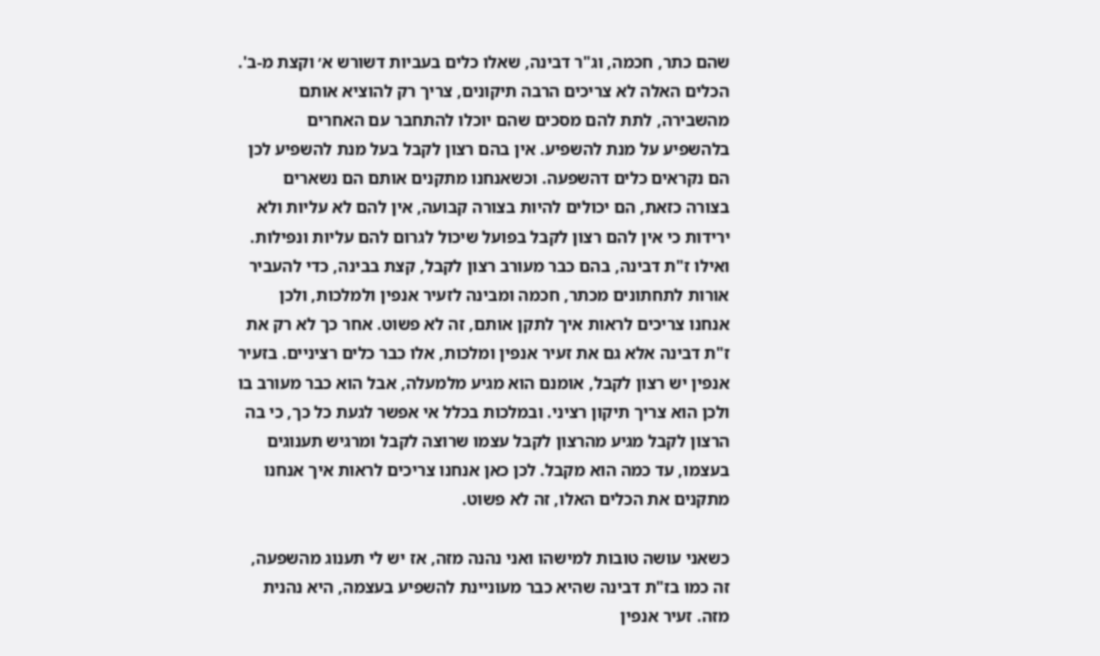שהם כתר, חכמה, וג"ר דבינה, שאלו כלים בעביות דשורש א׳ וקצת מ-ב'. הכלים האלה לא צריכים הרבה תיקונים, צריך רק להוציא אותם מהשבירה, לתת להם מסכים שהם יוכלו להתחבר עם האחרים בלהשפיע על מנת להשפיע. אין בהם רצון לקבל בעל מנת להשפיע לכן הם נקראים כלים דהשפעה. וכשאנחנו מתקנים אותם הם נשארים בצורה כזאת, הם יכולים להיות בצורה קבועה, אין להם לא עליות ולא ירידות כי אין להם רצון לקבל בפועל שיכול לגרום להם עליות ונפילות. ואילו ז"ת דבינה, בהם כבר מעורב רצון לקבל, קצת בבינה, כדי להעביר אורות לתחתונים מכתר, חכמה ומבינה לזעיר אנפין ולמלכות, ולכן אנחנו צריכים לראות איך לתקן אותם, זה לא פשוט. אחר כך לא רק את ז"ת דבינה אלא גם את זעיר אנפין ומלכות, אלו כבר כלים רציניים. בזעיר אנפין יש רצון לקבל, אומנם הוא מגיע מלמעלה, אבל הוא כבר מעורב בו ולכן הוא צריך תיקון רציני. ובמלכות בכלל אי אפשר לגעת כל כך, כי בה הרצון לקבל מגיע מהרצון לקבל עצמו שרוצה לקבל ומרגיש תענוגים בעצמו, עד כמה הוא מקבל. לכן כאן אנחנו צריכים לראות איך אנחנו מתקנים את הכלים האלו, זה לא פשוט.

כשאני עושה טובות למישהו ואני נהנה מזה, אז יש לי תענוג מהשפעה, זה כמו בז"ת דבינה שהיא כבר מעוניינת להשפיע בעצמה, היא נהנית מזה. זעיר אנפין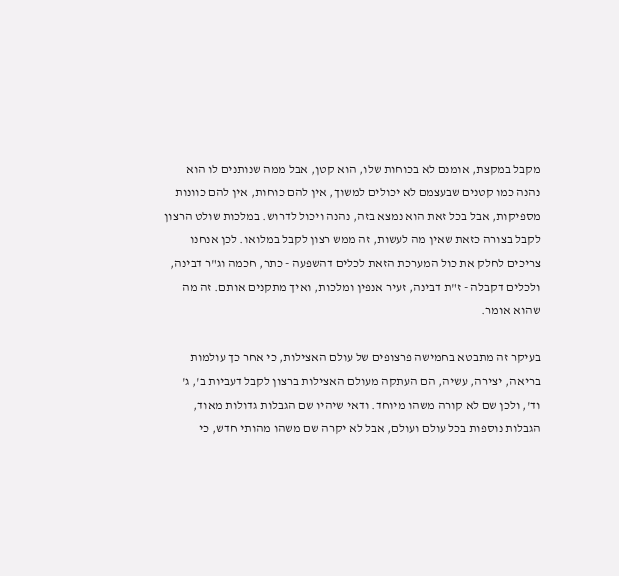מקבל במקצת, אומנם לא בכוחות שלו, הוא קטן, אבל ממה שנותנים לו הוא נהנה כמו קטנים שבעצמם לא יכולים למשוך, אין להם כוחות, אין להם כוונות מספיקות, אבל בכל זאת הוא נמצא בזה, נהנה ויכול לדרוש. במלכות שולט הרצון לקבל בצורה כזאת שאין מה לעשות, זה ממש רצון לקבל במלואו. לכן אנחנו צריכים לחלק את כול המערכת הזאת לכלים דהשפעה - כתר, חכמה וג"ר דבינה, ולכלים דקבלה - ז"ת דבינה, זעיר אנפין ומלכות, ואיך מתקנים אותם. זה מה שהוא אומר.

בעיקר זה מתבטא בחמישה פרצופים של עולם האצילות, כי אחר כך עולמות בריאה, יצירה, עשיה, הם העתקה מעולם האצילות ברצון לקבל דעביות ב', ג' וד', ולכן שם לא קורה משהו מיוחד. ודאי שיהיו שם הגבלות גדולות מאוד, הגבלות נוספות בכל עולם ועולם, אבל לא יקרה שם משהו מהותי חדש, כי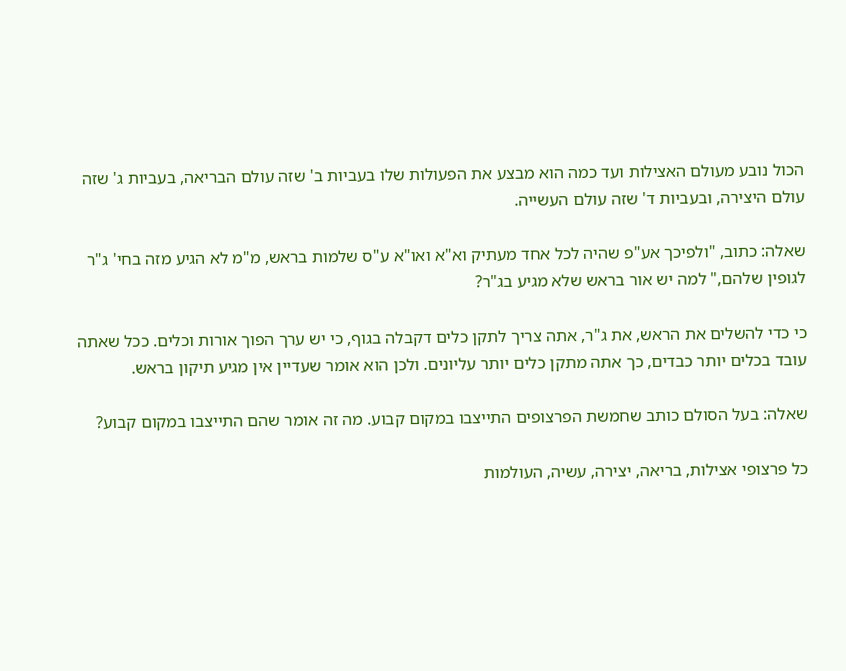הכול נובע מעולם האצילות ועד כמה הוא מבצע את הפעולות שלו בעביות ב' שזה עולם הבריאה, בעביות ג' שזה עולם היצירה, ובעביות ד' שזה עולם העשייה.

שאלה: כתוב, "ולפיכך אע"פ שהיה לכל אחד מעתיק וא"א ואו"א ע"ס שלמות בראש, מ"מ לא הגיע מזה בחי' ג"ר לגופין שלהם," למה יש אור בראש שלא מגיע בג"ר?

כי כדי להשלים את הראש, את ג"ר, אתה צריך לתקן כלים דקבלה בגוף, כי יש ערך הפוך אורות וכלים. ככל שאתה עובד בכלים יותר כבדים, כך אתה מתקן כלים יותר עליונים. ולכן הוא אומר שעדיין אין מגיע תיקון בראש.

שאלה: בעל הסולם כותב שחמשת הפרצופים התייצבו במקום קבוע. מה זה אומר שהם התייצבו במקום קבוע?

כל פרצופי אצילות, בריאה, יצירה, עשיה, העולמות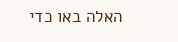האלה באו כדי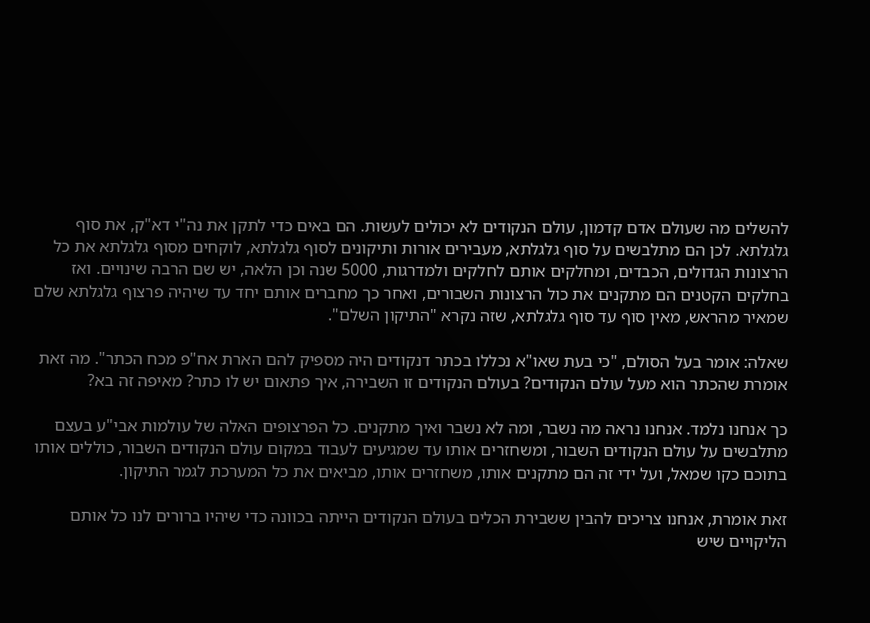להשלים מה שעולם אדם קדמון, עולם הנקודים לא יכולים לעשות. הם באים כדי לתקן את נה"י דא"ק, את סוף גלגלתא. לכן הם מתלבשים על סוף גלגלתא, מעבירים אורות ותיקונים לסוף גלגלתא, לוקחים מסוף גלגלתא את כל הרצונות הגדולים, הכבדים, ומחלקים אותם לחלקים ולמדרגות, 5000 שנה וכן הלאה, יש שם הרבה שינויים. ואז בחלקים הקטנים הם מתקנים את כול הרצונות השבורים, ואחר כך מחברים אותם יחד עד שיהיה פרצוף גלגלתא שלם שמאיר מהראש, מאין סוף עד סוף גלגלתא, שזה נקרא "התיקון השלם".

שאלה: אומר בעל הסולם, "כי בעת שאו"א נכללו בכתר דנקודים היה מספיק להם הארת אח"פ מכח הכתר". מה זאת אומרת שהכתר הוא מעל עולם הנקודים? בעולם הנקודים זו השבירה, איך פתאום יש לו כתר? מאיפה זה בא?

כך אנחנו נלמד. אנחנו נראה מה נשבר, ומה לא נשבר ואיך מתקנים. כל הפרצופים האלה של עולמות אבי"ע בעצם מתלבשים על עולם הנקודים השבור, ומשחזרים אותו עד שמגיעים לעבוד במקום עולם הנקודים השבור, כוללים אותו בתוכם כקו שמאל, ועל ידי זה הם מתקנים אותו, משחזרים אותו, מביאים את כל המערכת לגמר התיקון.

זאת אומרת, אנחנו צריכים להבין ששבירת הכלים בעולם הנקודים הייתה בכוונה כדי שיהיו ברורים לנו כל אותם הליקויים שיש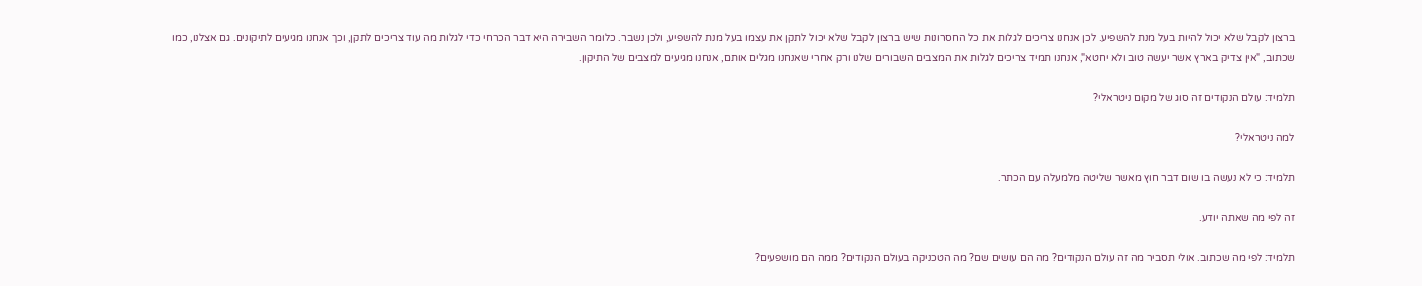ברצון לקבל שלא יכול להיות בעל מנת להשפיע. לכן אנחנו צריכים לגלות את כל החסרונות שיש ברצון לקבל שלא יכול לתקן את עצמו בעל מנת להשפיע, ולכן נשבר. כלומר השבירה היא דבר הכרחי כדי לגלות מה עוד צריכים לתקן, וכך אנחנו מגיעים לתיקונים. גם אצלנו, כמו שכתוב, "אין צדיק בארץ אשר יעשה טוב ולא יחטא", אנחנו תמיד צריכים לגלות את המצבים השבורים שלנו ורק אחרי שאנחנו מגלים אותם, אנחנו מגיעים למצבים של התיקון.

תלמיד: עולם הנקודים זה סוג של מקום ניטראלי?

למה ניטראלי?

תלמיד: כי לא נעשה בו שום דבר חוץ מאשר שליטה מלמעלה עם הכתר.

זה לפי מה שאתה יודע.

תלמיד: לפי מה שכתוב. אולי תסביר מה זה עולם הנקודים? מה הם עושים שם? מה הטכניקה בעולם הנקודים? ממה הם מושפעים?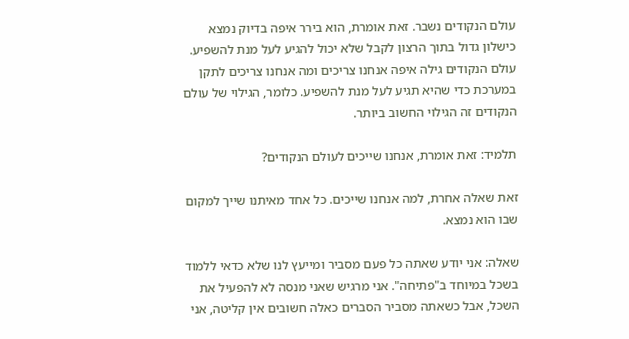עולם הנקודים נשבר. זאת אומרת, הוא בירר איפה בדיוק נמצא כישלון גדול בתוך הרצון לקבל שלא יכול להגיע לעל מנת להשפיע. עולם הנקודים גילה איפה אנחנו צריכים ומה אנחנו צריכים לתקן במערכת כדי שהיא תגיע לעל מנת להשפיע. כלומר, הגילוי של עולם הנקודים זה הגילוי החשוב ביותר.

תלמיד: זאת אומרת, אנחנו שייכים לעולם הנקודים?

זאת שאלה אחרת, למה אנחנו שייכים. כל אחד מאיתנו שייך למקום שבו הוא נמצא.

שאלה: אני יודע שאתה כל פעם מסביר ומייעץ לנו שלא כדאי ללמוד בשכל במיוחד ב"פתיחה". אני מרגיש שאני מנסה לא להפעיל את השכל, אבל כשאתה מסביר הסברים כאלה חשובים אין קליטה, אני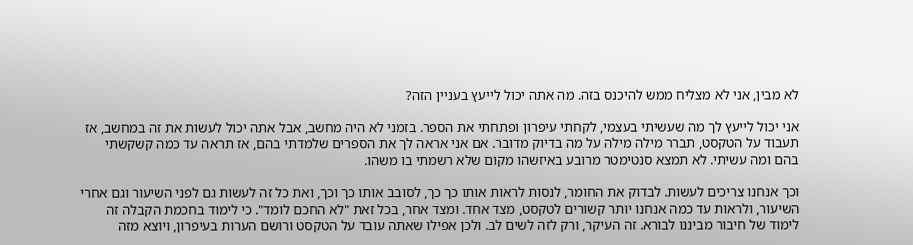לא מבין, אני לא מצליח ממש להיכנס בזה. מה אתה יכול לייעץ בעניין הזה?

אני יכול לייעץ לך מה שעשיתי בעצמי, לקחתי עיפרון ופתחתי את הספר. בזמני לא היה מחשב, אבל אתה יכול לעשות את זה במחשב, אז תעבוד על הטקסט, תברר מילה מילה על מה בדיוק מדובר. אם אני אראה לך את הספרים שלמדתי בהם, אז תראה עד כמה קשקשתי בהם ומה עשיתי. לא תמצא סנטימטר מרובע באיזשהו מקום שלא רשמתי בו משהו.

וכך אנחנו צריכים לעשות. לבדוק את החומר, לנסות לראות אותו כך כך, לסובב אותו כך וכך, ואת כל זה לעשות גם לפני השיעור וגם אחרי השיעור, ולראות עד כמה אנחנו יותר קשורים לטקסט, מצד אחד. ומצד אחר, בכל זאת "לא החכם לומד". כי לימוד בחכמת הקבלה זה לימוד של חיבור מביננו לבורא. זה העיקר, ורק לזה לשים לב. ולכן אפילו שאתה עובד על הטקסט ורושם הערות בעיפרון, ויוצא מזה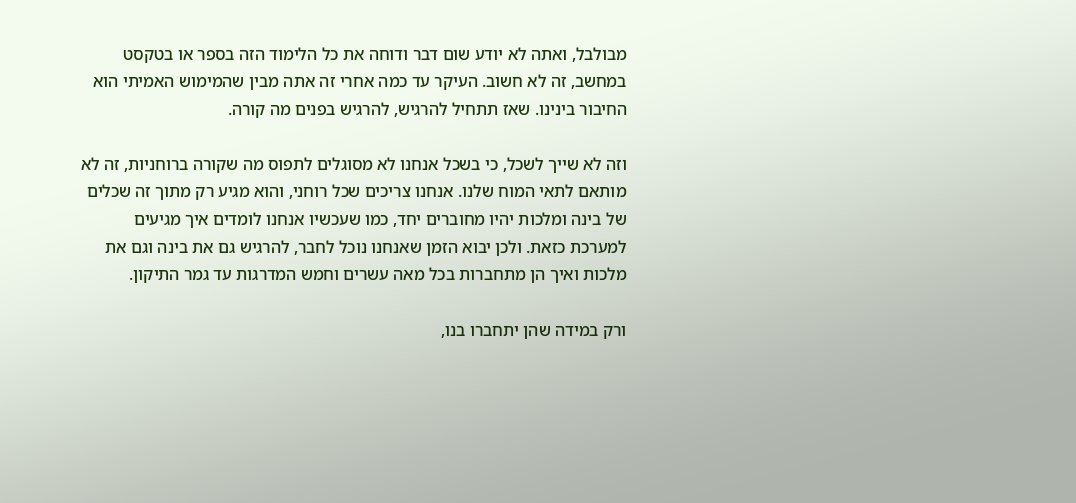מבולבל, ואתה לא יודע שום דבר ודוחה את כל הלימוד הזה בספר או בטקסט במחשב, זה לא חשוב. העיקר עד כמה אחרי זה אתה מבין שהמימוש האמיתי הוא החיבור בינינו. שאז תתחיל להרגיש, להרגיש בפנים מה קורה.

וזה לא שייך לשכל, כי בשכל אנחנו לא מסוגלים לתפוס מה שקורה ברוחניות, זה לא מותאם לתאי המוח שלנו. אנחנו צריכים שכל רוחני, והוא מגיע רק מתוך זה שכלים של בינה ומלכות יהיו מחוברים יחד, כמו שעכשיו אנחנו לומדים איך מגיעים למערכת כזאת. ולכן יבוא הזמן שאנחנו נוכל לחבר, להרגיש גם את בינה וגם את מלכות ואיך הן מתחברות בכל מאה עשרים וחמש המדרגות עד גמר התיקון.

ורק במידה שהן יתחברו בנו,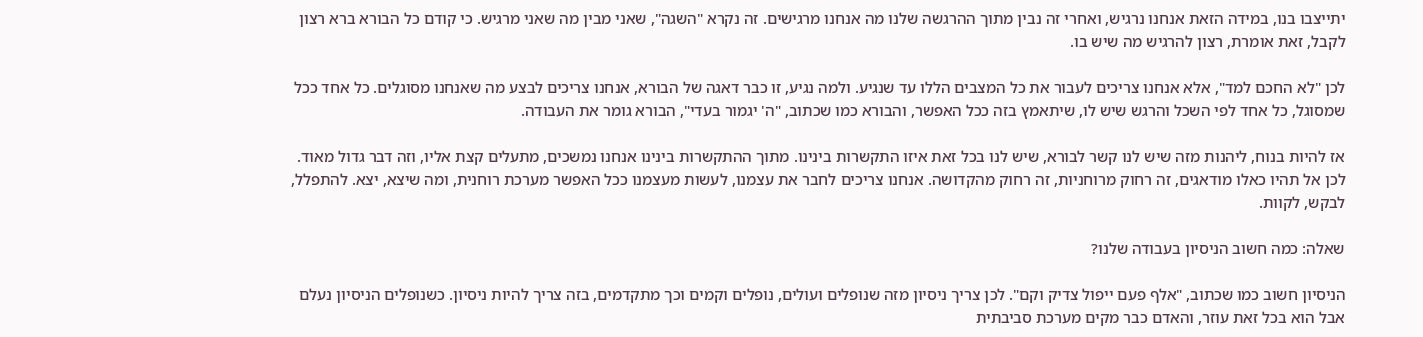יתייצבו בנו, במידה הזאת אנחנו נרגיש, ואחרי זה נבין מתוך ההרגשה שלנו מה אנחנו מרגישים. זה נקרא "השגה", שאני מבין מה שאני מרגיש. כי קודם כל הבורא ברא רצון לקבל, זאת אומרת, רצון להרגיש מה שיש בו.

לכן "לא החכם למד", אלא אנחנו צריכים לעבור את כל המצבים הללו עד שנגיע. ולמה נגיע, זו כבר דאגה של הבורא, אנחנו צריכים לבצע מה שאנחנו מסוגלים. כל אחד ככל שמסוגל, כל אחד לפי השכל והרגש שיש לו, שיתאמץ בזה ככל האפשר, והבורא כמו שכתוב, "ה' יגמור בעדי", הבורא גומר את העבודה.

אז להיות בנוח, ליהנות מזה שיש לנו קשר לבורא, שיש לנו בכל זאת איזו התקשרות בינינו. מתוך ההתקשרות בינינו אנחנו נמשכים, מתעלים קצת אליו, וזה דבר גדול מאוד. לכן אל תהיו כאלו מודאגים, זה רחוק מרוחניות, זה רחוק מהקדושה. אנחנו צריכים לחבר את עצמנו, לעשות מעצמנו ככל האפשר מערכת רוחנית, ומה שיצא, יצא. להתפלל, לבקש, לקוות.

שאלה: כמה חשוב הניסיון בעבודה שלנו?

הניסיון חשוב כמו שכתוב, "אלף פעם ייפול צדיק וקם". לכן צריך ניסיון מזה שנופלים ועולים, נופלים וקמים וכך מתקדמים, בזה צריך להיות ניסיון. כשנופלים הניסיון נעלם אבל הוא בכל זאת עוזר, והאדם כבר מקים מערכת סביבתית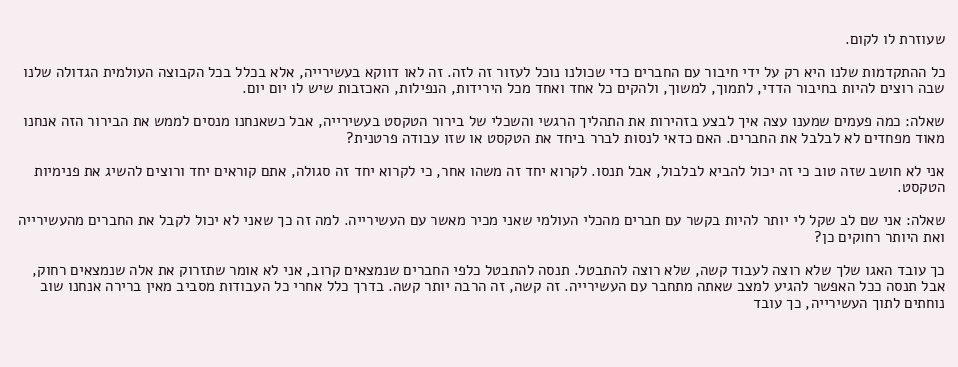שעוזרת לו לקום.

כל ההתקדמות שלנו היא רק על ידי חיבור עם החברים כדי שכולנו נוכל לעזור זה לזה. זה לאו דווקא בעשירייה, אלא בכלל בכל הקבוצה העולמית הגדולה שלנו שבה רוצים להיות בחיבור הדדי, לתמוך, למשוך, ולהקים כל אחד ואחד מכל הירידות, הנפילות, האכזבות שיש לו יום יום.

שאלה: כמה פעמים שמענו עצה איך לבצע בזהירות את התהליך הרגשי והשכלי של בירור הטקסט בעשירייה, אבל כשאנחנו מנסים לממש את הבירור הזה אנחנו מאוד מפחדים לא לבלבל את החברים. האם כדאי לנסות לברר ביחד את הטקסט או שזו עבודה פרטנית?

אני לא חושב שזה טוב כי זה יכול להביא לבלבול, אבל תנסו. לקרוא יחד זה משהו אחר, כי לקרוא יחד זה סגולה, אתם קוראים יחד ורוצים להשיג את פנימיות הטקסט.

שאלה: אני שם לב שקל לי יותר להיות בקשר עם חברים מהכלי העולמי שאני מכיר מאשר עם העשירייה. למה זה כך שאני לא יכול לקבל את החברים מהעשירייה ואת היותר רחוקים כן?

כך עובד האגו שלך שלא רוצה לעבוד קשה, שלא רוצה להתבטל. תנסה להתבטל כלפי החברים שנמצאים קרוב, אני לא אומר שתזרוק את אלה שנמצאים רחוק, אבל תנסה ככל האפשר להגיע למצב שאתה מתחבר עם העשירייה. זה קשה, זה הרבה יותר קשה. בדרך כלל אחרי כל העבודות מסביב מאין ברירה אנחנו שוב נוחתים לתוך העשירייה, כך עובד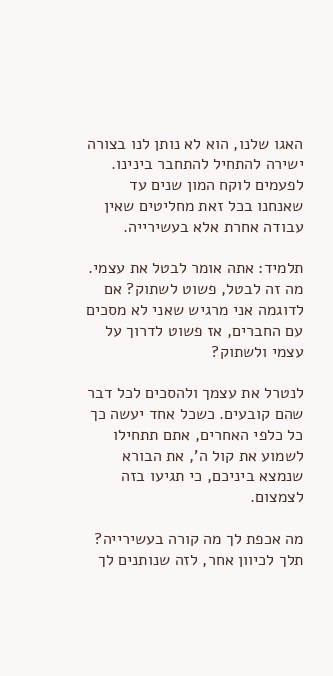האגו שלנו, הוא לא נותן לנו בצורה ישירה להתחיל להתחבר בינינו. לפעמים לוקח המון שנים עד שאנחנו בכל זאת מחליטים שאין עבודה אחרת אלא בעשירייה.

תלמיד: אתה אומר לבטל את עצמי. מה זה לבטל, פשוט לשתוק? אם לדוגמה אני מרגיש שאני לא מסכים עם החברים, אז פשוט לדרוך על עצמי ולשתוק?

לנטרל את עצמך ולהסכים לכל דבר שהם קובעים. כשכל אחד יעשה כך כל כלפי האחרים, אתם תתחילו לשמוע את קול ה', את הבורא שנמצא ביניכם, כי תגיעו בזה לצמצום.

מה אכפת לך מה קורה בעשירייה? תלך לכיוון אחר, לזה שנותנים לך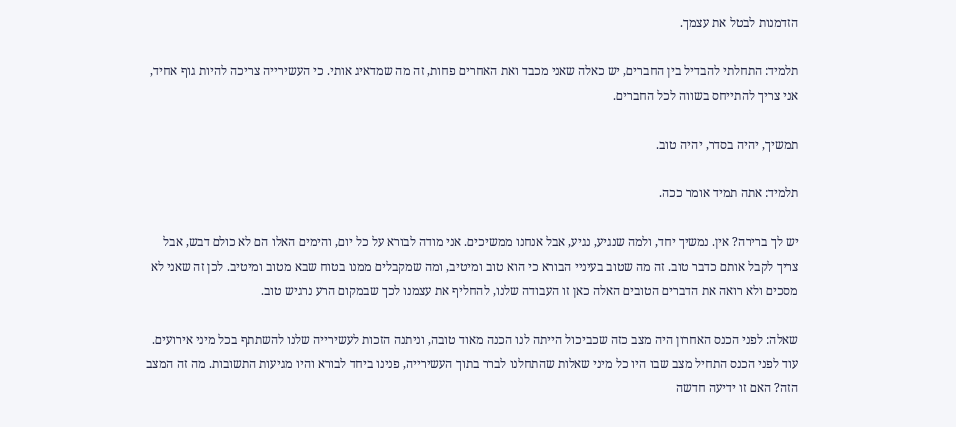הזדמנות לבטל את עצמך.

תלמיד: התחלתי להבדיל בין החברים, יש כאלה שאני מכבד ואת האחרים פחות, זה מה שמדאיג אותי. כי העשירייה צריכה להיות גוף אחיד, אני צריך להתייחס בשווה לכל החברים.

תמשיך, יהיה בסדר, יהיה טוב.

תלמיד: אתה תמיד אומר ככה.

יש לך ברירה? אין. נמשיך יחד, ולמה שנגיע, נגיע, אבל אנחנו ממשיכים. אני מודה לבורא על כל יום, והימים האלו הם לא כולם דבש, אבל צריך לקבל אותם כדבר טוב. זה מה שטוב בעיניי הבורא כי הוא טוב ומיטיב, ומה שמקבלים ממנו בטוח שבא מטוב ומיטיב. לכן זה שאני לא מסכים ולא רואה את הדברים הטובים האלה כאן זו העבודה שלנו, להחליף את עצמנו לכך שבמקום הרע נרגיש טוב.

שאלה: לפני הכנס האחרון היה מצב כזה שכביכול הייתה לנו הכנה מאוד טובה, וניתנה הזכות לעשירייה שלנו להשתתף בכל מיני אירועים. עוד לפני הכנס התחיל מצב שבו היו כל מיני שאלות שהתחלנו לברר בתוך העשירייה, פנינו ביחד לבורא והיו מגיעות התשובות. מה זה המצב הזה? האם זו ידיעה חדשה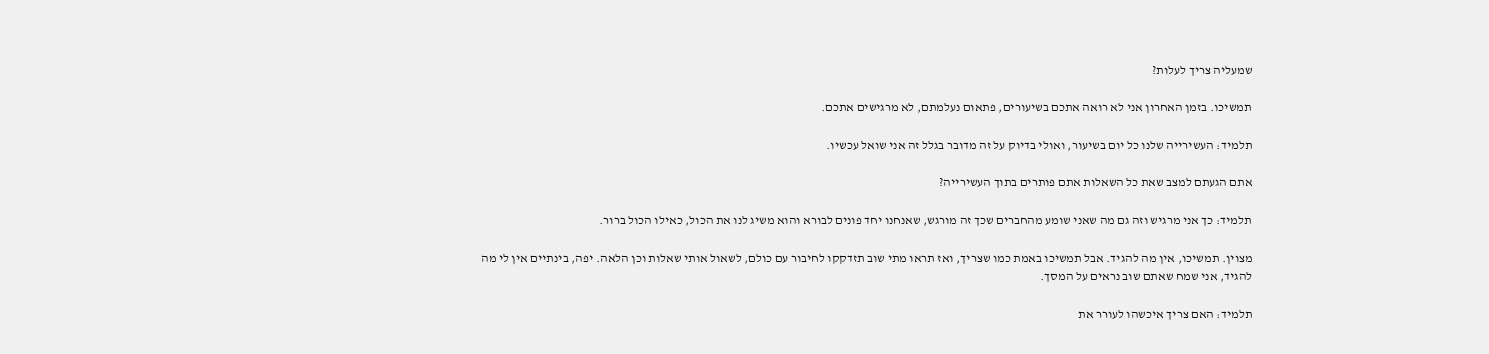שמעליה צריך לעלות?

תמשיכו. בזמן האחרון אני לא רואה אתכם בשיעורים, פתאום נעלמתם, לא מרגישים אתכם.

תלמיד: העשירייה שלנו כל יום בשיעור, ואולי בדיוק על זה מדובר בגלל זה אני שואל עכשיו.

אתם הגעתם למצב שאת כל השאלות אתם פותרים בתוך העשירייה?

תלמיד: כך אני מרגיש וזה גם מה שאני שומע מהחברים שכך זה מורגש, שאנחנו יחד פונים לבורא והוא משיג לנו את הכול, כאילו הכול ברור.

מצוין. תמשיכו, אין מה להגיד. אבל תמשיכו באמת כמו שצריך, ואז תראו מתי שוב תזדקקו לחיבור עם כולם, לשאול אותי שאלות וכן הלאה. יפה, בינתיים אין לי מה להגיד, אני שמח שאתם שוב נראים על המסך.

תלמיד: האם צריך איכשהו לעורר את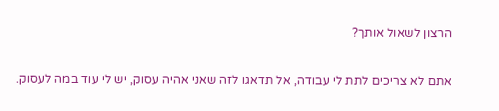הרצון לשאול אותך?

אתם לא צריכים לתת לי עבודה, אל תדאגו לזה שאני אהיה עסוק, יש לי עוד במה לעסוק.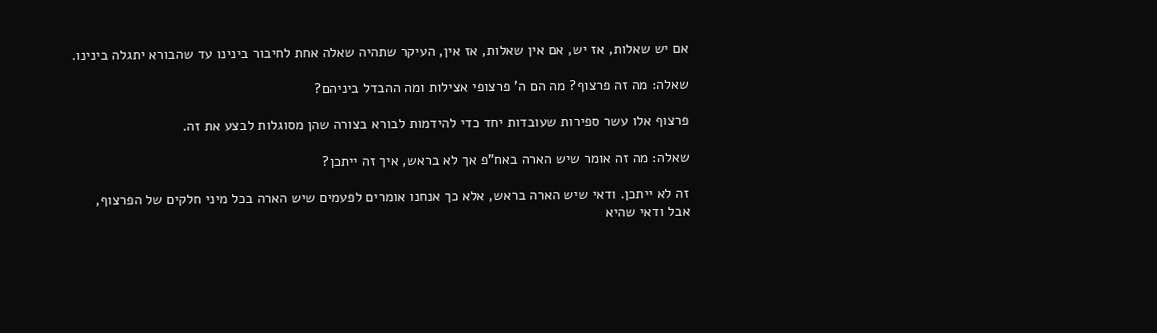אם יש שאלות, אז יש, אם אין שאלות, אז אין, העיקר שתהיה שאלה אחת לחיבור בינינו עד שהבורא יתגלה בינינו.

שאלה: מה זה פרצוף? מה הם ה' פרצופי אצילות ומה ההבדל ביניהם?

פרצוף אלו עשר ספירות שעובדות יחד כדי להידמות לבורא בצורה שהן מסוגלות לבצע את זה.

שאלה: מה זה אומר שיש הארה באח"פ אך לא בראש, איך זה ייתכן?

זה לא ייתכן. ודאי שיש הארה בראש, אלא כך אנחנו אומרים לפעמים שיש הארה בכל מיני חלקים של הפרצוף, אבל ודאי שהיא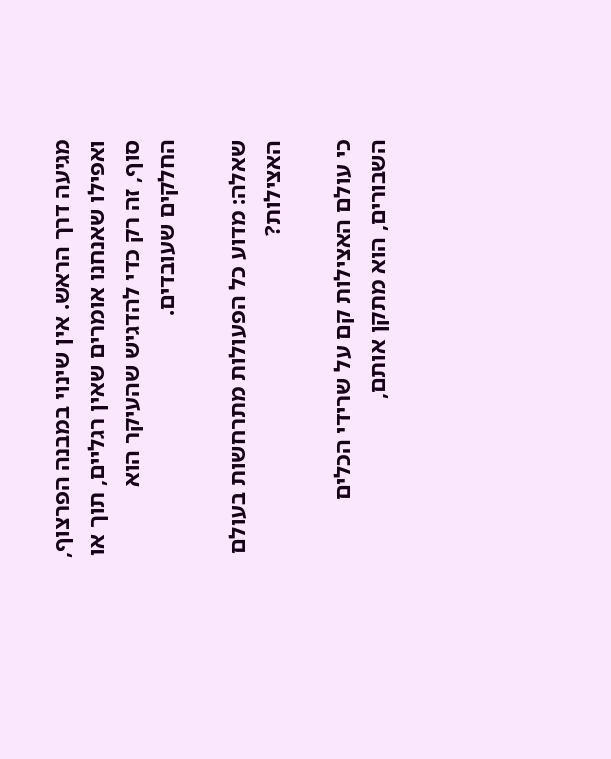מגיעה דרך הראש. אין שינוי במבנה הפרצוף, ואפילו שאנחנו אומרים שאין רגליים, תוך או סוף, זה רק כדי להדגיש שהעיקר הוא החלקים שעובדים.

שאלה: מדוע כל הפעולות מתרחשות בעולם האצילות?

כי עולם האצילות קם על שרידי הכלים השבורים, הוא מתקן אותם,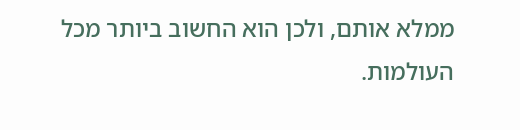ממלא אותם, ולכן הוא החשוב ביותר מכל העולמות.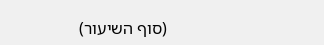(סוף השיעור)